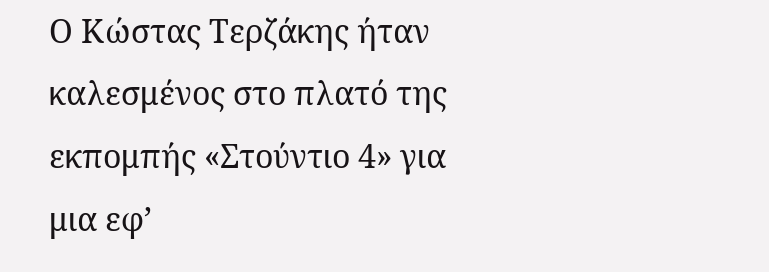Ο Κώστας Τερζάκης ήταν καλεσμένος στο πλατό της εκπομπής «Στούντιο 4» για μια εφ’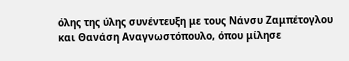όλης της ύλης συνέντευξη με τους Νάνσυ Ζαμπέτογλου και Θανάση Αναγνωστόπουλο, όπου μίλησε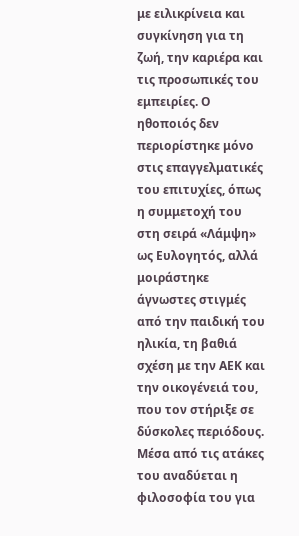με ειλικρίνεια και συγκίνηση για τη ζωή, την καριέρα και τις προσωπικές του εμπειρίες. Ο ηθοποιός δεν περιορίστηκε μόνο στις επαγγελματικές του επιτυχίες, όπως η συμμετοχή του στη σειρά «Λάμψη» ως Ευλογητός, αλλά μοιράστηκε άγνωστες στιγμές από την παιδική του ηλικία, τη βαθιά σχέση με την ΑΕΚ και την οικογένειά του, που τον στήριξε σε δύσκολες περιόδους. Μέσα από τις ατάκες του αναδύεται η φιλοσοφία του για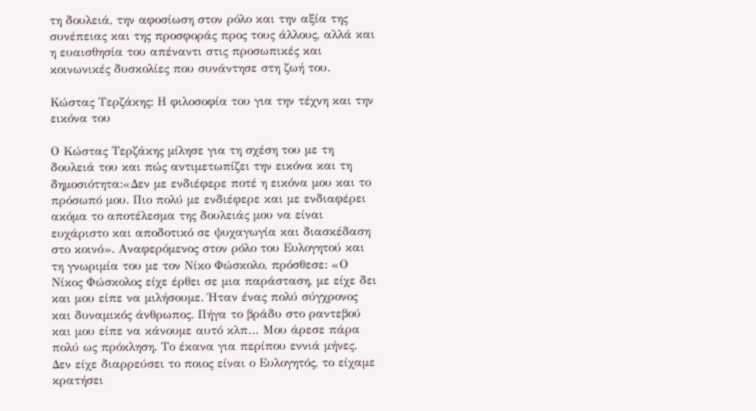τη δουλειά, την αφοσίωση στον ρόλο και την αξία της συνέπειας και της προσφοράς προς τους άλλους, αλλά και η ευαισθησία του απέναντι στις προσωπικές και κοινωνικές δυσκολίες που συνάντησε στη ζωή του.

Κώστας Τερζάκης: Η φιλοσοφία του για την τέχνη και την εικόνα του

Ο Κώστας Τερζάκης μίλησε για τη σχέση του με τη δουλειά του και πώς αντιμετωπίζει την εικόνα και τη δημοσιότητα:«Δεν με ενδιέφερε ποτέ η εικόνα μου και το πρόσωπό μου. Πιο πολύ με ενδιέφερε και με ενδιαφέρει ακόμα το αποτέλεσμα της δουλειάς μου να είναι ευχάριστο και αποδοτικό σε ψυχαγωγία και διασκέδαση στο κοινό». Αναφερόμενος στον ρόλο του Ευλογητού και τη γνωριμία του με τον Νίκο Φώσκολο, πρόσθεσε: «Ο Νίκος Φώσκολος είχε έρθει σε μια παράσταση, με είχε δει και μου είπε να μιλήσουμε. Ήταν ένας πολύ σύγχρονος και δυναμικός άνθρωπος. Πήγα το βράδυ στο ραντεβού και μου είπε να κάνουμε αυτό κλπ… Μου άρεσε πάρα πολύ ως πρόκληση. Το έκανα για περίπου εννιά μήνες. Δεν είχε διαρρεύσει το ποιος είναι ο Ευλογητός, το είχαμε κρατήσει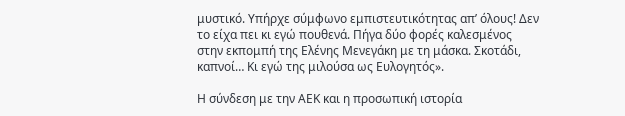μυστικό. Υπήρχε σύμφωνο εμπιστευτικότητας απ’ όλους! Δεν το είχα πει κι εγώ πουθενά. Πήγα δύο φορές καλεσμένος στην εκπομπή της Ελένης Μενεγάκη με τη μάσκα. Σκοτάδι, καπνοί… Κι εγώ της μιλούσα ως Ευλογητός».

Η σύνδεση με την ΑΕΚ και η προσωπική ιστορία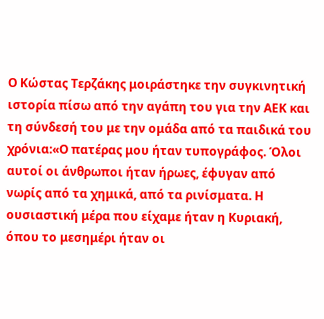Ο Κώστας Τερζάκης μοιράστηκε την συγκινητική ιστορία πίσω από την αγάπη του για την ΑΕΚ και τη σύνδεσή του με την ομάδα από τα παιδικά του χρόνια:«Ο πατέρας μου ήταν τυπογράφος. Όλοι αυτοί οι άνθρωποι ήταν ήρωες, έφυγαν από νωρίς από τα χημικά, από τα ρινίσματα. Η ουσιαστική μέρα που είχαμε ήταν η Κυριακή, όπου το μεσημέρι ήταν οι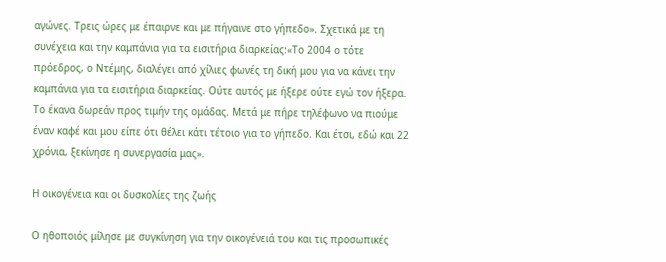αγώνες. Τρεις ώρες με έπαιρνε και με πήγαινε στο γήπεδο». Σχετικά με τη συνέχεια και την καμπάνια για τα εισιτήρια διαρκείας:«Το 2004 ο τότε πρόεδρος, ο Ντέμης, διαλέγει από χίλιες φωνές τη δική μου για να κάνει την καμπάνια για τα εισιτήρια διαρκείας. Ούτε αυτός με ήξερε ούτε εγώ τον ήξερα. Το έκανα δωρεάν προς τιμήν της ομάδας. Μετά με πήρε τηλέφωνο να πιούμε έναν καφέ και μου είπε ότι θέλει κάτι τέτοιο για το γήπεδο. Και έτσι, εδώ και 22 χρόνια, ξεκίνησε η συνεργασία μας».

Η οικογένεια και οι δυσκολίες της ζωής

Ο ηθοποιός μίλησε με συγκίνηση για την οικογένειά του και τις προσωπικές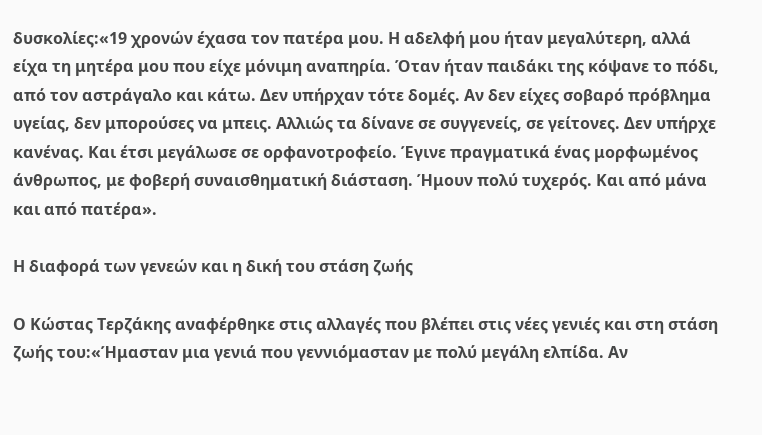δυσκολίες:«19 χρονών έχασα τον πατέρα μου. Η αδελφή μου ήταν μεγαλύτερη, αλλά είχα τη μητέρα μου που είχε μόνιμη αναπηρία. Όταν ήταν παιδάκι της κόψανε το πόδι, από τον αστράγαλο και κάτω. Δεν υπήρχαν τότε δομές. Αν δεν είχες σοβαρό πρόβλημα υγείας, δεν μπορούσες να μπεις. Αλλιώς τα δίνανε σε συγγενείς, σε γείτονες. Δεν υπήρχε κανένας. Και έτσι μεγάλωσε σε ορφανοτροφείο. Έγινε πραγματικά ένας μορφωμένος άνθρωπος, με φοβερή συναισθηματική διάσταση. Ήμουν πολύ τυχερός. Και από μάνα και από πατέρα».

Η διαφορά των γενεών και η δική του στάση ζωής

Ο Κώστας Τερζάκης αναφέρθηκε στις αλλαγές που βλέπει στις νέες γενιές και στη στάση ζωής του:«Ήμασταν μια γενιά που γεννιόμασταν με πολύ μεγάλη ελπίδα. Αν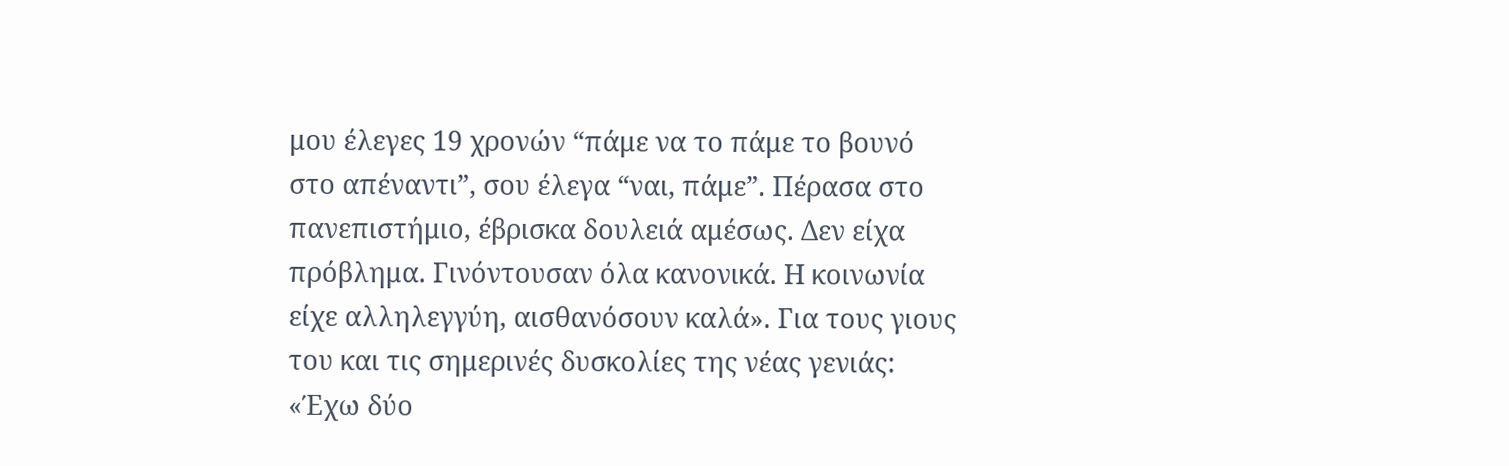μου έλεγες 19 χρονών “πάμε να το πάμε το βουνό στο απέναντι”, σου έλεγα “ναι, πάμε”. Πέρασα στο πανεπιστήμιο, έβρισκα δουλειά αμέσως. Δεν είχα πρόβλημα. Γινόντουσαν όλα κανονικά. Η κοινωνία είχε αλληλεγγύη, αισθανόσουν καλά». Για τους γιους του και τις σημερινές δυσκολίες της νέας γενιάς: «Έχω δύο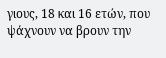γιους, 18 και 16 ετών, που ψάχνουν να βρουν την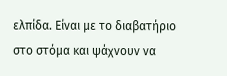ελπίδα. Είναι με το διαβατήριο στο στόμα και ψάχνουν να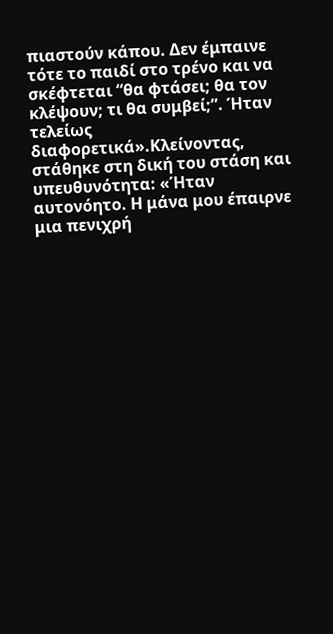πιαστούν κάπου. Δεν έμπαινε τότε το παιδί στο τρένο και να σκέφτεται “θα φτάσει; θα τον κλέψουν; τι θα συμβεί;”. Ήταν τελείως διαφορετικά».Κλείνοντας, στάθηκε στη δική του στάση και υπευθυνότητα: «Ήταν αυτονόητο. Η μάνα μου έπαιρνε μια πενιχρή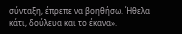σύνταξη, έπρεπε να βοηθήσω. Ήθελα κάτι, δούλευα και το έκανα».